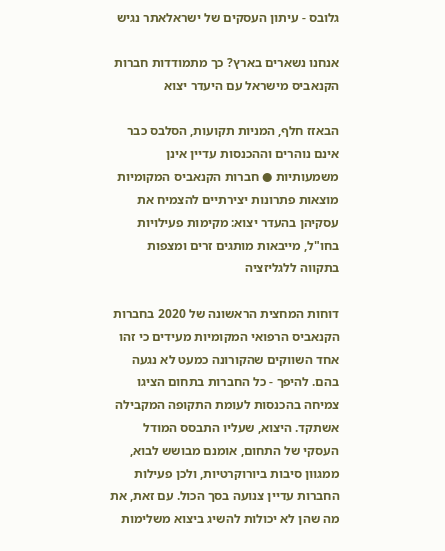גלובס - עיתון העסקים של ישראלאתר נגיש

אנחנו נשארים בארץ? כך מתמודדות חברות הקנאביס מישראל עם היעדר יצוא

הבאזז חלף, המניות תקועות, הסלבס כבר אינם נוהרים וההכנסות עדיין אינן משמעותיות ● חברות הקנאביס המקומיות מוצאות פתרונות יצירתיים להצמיח את עסקיהן בהעדר יצוא: מקימות פעילויות בחו"ל, מייבאות מותגים זרים ומצפות בתקווה ללגליזציה

דוחות המחצית הראשונה של 2020 בחברות הקנאביס הרפואי המקומיות מעידים כי זהו אחד השווקים שהקורונה כמעט לא נגעה בהם. להיפך - כל החברות בתחום הציגו צמיחה בהכנסות לעומת התקופה המקבילה אשתקד. היצוא, שעליו התבסס המודל העסקי של התחום, אומנם מבושש לבוא, ממגוון סיבות ביורוקרטיות, ולכן פעילות החברות עדיין צנועה בסך הכול. עם זאת, את מה שהן לא יכולות להשיג ביצוא משלימות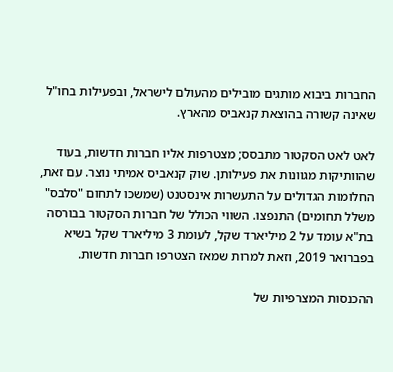החברות ביבוא מותגים מובילים מהעולם לישראל, ובפעילות בחו"ל שאינה קשורה בהוצאת קנאביס מהארץ.

לאט לאט הסקטור מתבסס; מצטרפות אליו חברות חדשות, בעוד שהוותיקות מגוונות את פעילותן. שוק קנאביס אמיתי נוצר. עם זאת, החלומות הגדולים על התעשרות אינסטנט (שמשכו לתחום "סלבס" משלל תחומים) התנפצו. השווי הכולל של חברות הסקטור בבורסה בת"א עומד על 2 מיליארד שקל, לעומת 3 מיליארד שקל בשיא בפברואר 2019, וזאת למרות שמאז הצטרפו חברות חדשות.

ההכנסות המצרפיות של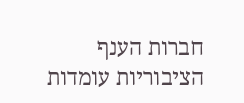חברות הענף הציבוריות עומדות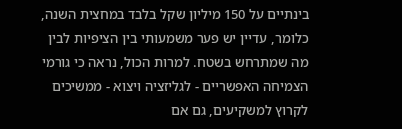בינתיים על 150 מיליון שקל בלבד במחצית השנה, כלומר, עדיין יש פער משמעותי בין הציפיות לבין מה שמתרחש בשטח. למרות הכול, נראה כי גורמי הצמיחה האפשריים - לגליזציה ויצוא - ממשיכים לקרוץ למשקיעים, גם אם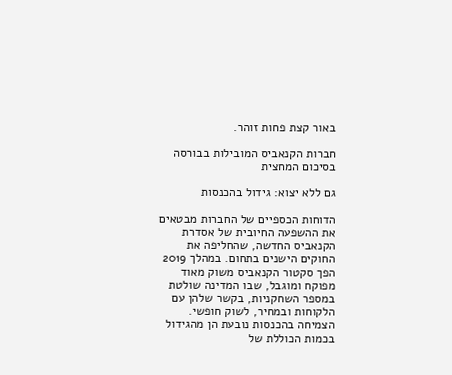באור קצת פחות זוהר.

חברות הקנאביס המובילות בבורסה בסיכום המחצית

גם ללא יצוא: גידול בהכנסות

הדוחות הכספיים של החברות מבטאים את ההשפעה החיובית של אסדרת הקנאביס החדשה, שהחליפה את החוקים הישנים בתחום. במהלך 2019 הפך סקטור הקנאביס משוק מאוד מפוקח ומוגבל, שבו המדינה שולטת במספר השחקניות, בקשר שלהן עם הלקוחות ובמחיר, לשוק חופשי. הצמיחה בהכנסות נובעת הן מהגידול בכמות הכוללת של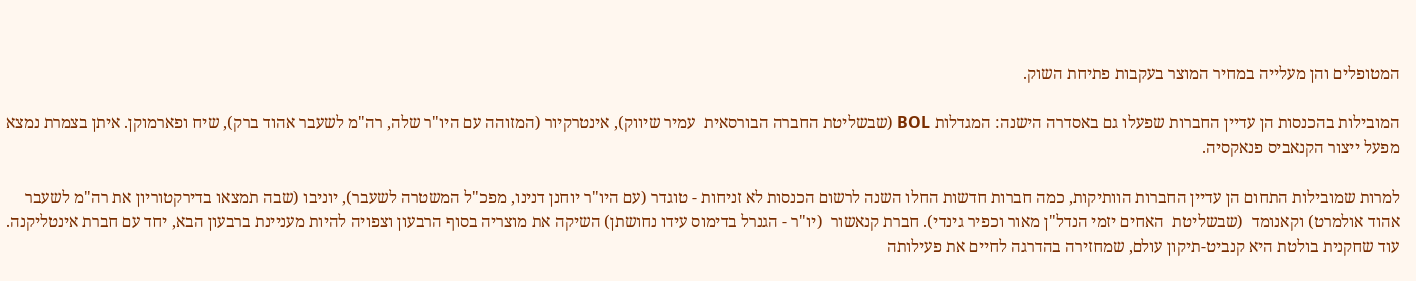המטופלים והן מעלייה במחיר המוצר בעקבות פתיחת השוק.

המובילות בהכנסות הן עדיין החברות שפעלו גם באסדרה הישנה: המגדלות BOL (שבשליטת החברה הבורסאית  עמיר שיווק), אינטרקיור (המזוהה עם היו"ר שלה, רה"מ לשעבר אהוד ברק), שיח ופארמוקן. איתן בצמרת נמצא מפעל ייצור הקנאביס פנאקסיה.

למרות שמובילות התחום הן עדיין החברות הוותיקות, כמה חברות חדשות החלו השנה לרשום הכנסות לא זניחות - טוגדר (עם היו"ר יוחנן דנינו, מפכ"ל המשטרה לשעבר), יוניבו (שבה תמצאו בדירקטוריון את רה"מ לשעבר אהוד אולמרט) וקאנומד  (שבשליטת  האחים יזמי הנדל"ן מאור וכפיר גינדי). חברת קנאשור  (יו"ר - הגנרל בדימוס עידו נחושתן) השיקה את מוצריה בסוף הרבעון וצפויה להיות מעניינת ברבעון הבא, יחד עם חברת אינטליקנה. עוד שחקנית בולטת היא קנביט-תיקון עולם, שמחזירה בהדרגה לחיים את פעילותה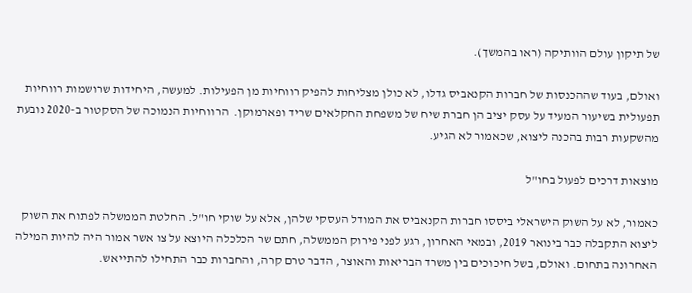של תיקון עולם הוותיקה (ראו בהמשך).

ואולם, בעוד שההכנסות של חברות הקנאביס גדלו, לא כולן מצליחות להפיק רווחיות מן הפעילות. למעשה, היחידות שרושמות רווחיות תפעולית בשיעור המעיד על עסק יציב הן חברת שיח של משפחת החקלאים שריד ופארמוקן.  הרווחיות הנמוכה של הסקטור ב-2020 נובעת מהשקעות רבות בהכנה ליצוא, שכאמור לא הגיע.

מוצאות דרכים לפעול בחו"ל

כאמור, לא על השוק הישראלי ביססו חברות הקנאביס את המודל העסקי שלהן, אלא על שוקי חו"ל. החלטת הממשלה לפתוח את השוק ליצוא התקבלה כבר בינואר 2019, ובמאי האחרון, רגע לפני פירוק הממשלה, חתם שר הכלכלה היוצא על צו אשר אמור היה להיות המילה האחרונה בתחום. ואולם, בשל חיכוכים בין משרד הבריאות והאוצר, הדבר טרם קרה, והחברות כבר התחילו להתייאש.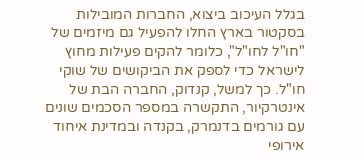בגלל העיכוב ביצוא, החברות המובילות בסקטור בארץ החלו להפעיל גם מיזמים של "חו"ל לחו"ל", כלומר להקים פעילות מחוץ לישראל כדי לספק את הביקושים של שוקי חו"ל. כך למשל, קנדוק, החברה הבת של אינטרקיור, התקשרה במספר הסכמים שונים עם גורמים בדנמרק, בקנדה ובמדינת איחוד אירופי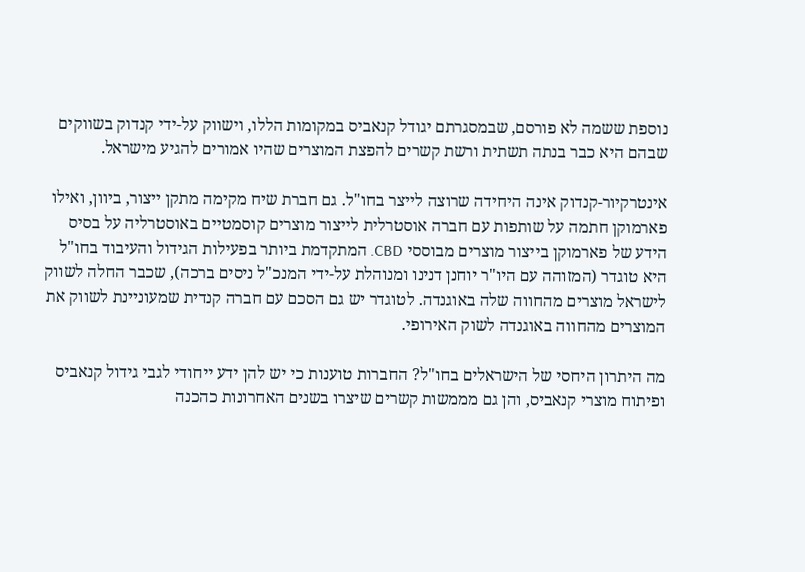נוספת ששמה לא פורסם, שבמסגרתם יגודל קנאביס במקומות הללו, וישווק על-ידי קנדוק בשווקים שבהם היא כבר בנתה תשתית ורשת קשרים להפצת המוצרים שהיו אמורים להגיע מישראל.

אינטרקיור-קנדוק אינה היחידה שרוצה לייצר בחו"ל. גם חברת שיח מקימה מתקן ייצור, ביוון, ואילו פארמוקן חתמה על שותפות עם חברה אוסטרלית לייצור מוצרים קוסמטיים באוסטרליה על בסיס הידע של פארמוקן בייצור מוצרים מבוססי CBD. המתקדמת ביותר בפעילות הגידול והעיבוד בחו"ל היא טוגדר (המזוהה עם היו"ר יוחנן דנינו ומנוהלת על-ידי המנכ"ל ניסים ברכה), שכבר החלה לשווק לישראל מוצרים מהחווה שלה באוגנדה. לטוגדר יש גם הסכם עם חברה קנדית שמעוניינת לשווק את המוצרים מהחווה באוגנדה לשוק האירופי.

מה היתרון היחסי של הישראלים בחו"ל? החברות טוענות כי יש להן ידע ייחודי לגבי גידול קנאביס ופיתוח מוצרי קנאביס, והן גם מממשות קשרים שיצרו בשנים האחרונות כהכנה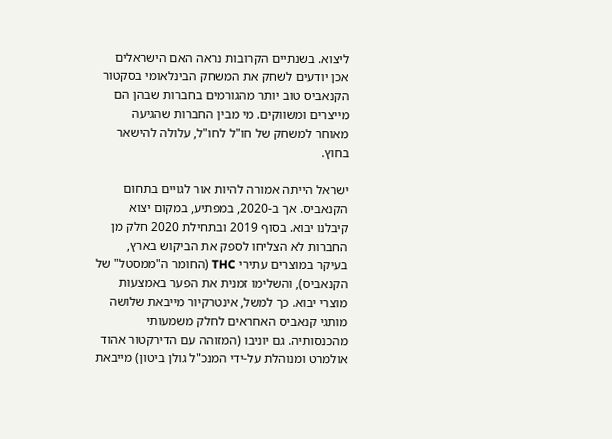ליצוא. בשנתיים הקרובות נראה האם הישראלים אכן יודעים לשחק את המשחק הבינלאומי בסקטור הקנאביס טוב יותר מהגורמים בחברות שבהן הם מייצרים ומשווקים. מי מבין החברות שהגיעה מאוחר למשחק של חו"ל לחו"ל, עלולה להישאר בחוץ.

ישראל הייתה אמורה להיות אור לגויים בתחום הקנאביס. אך ב-2020, במפתיע, במקום יצוא קיבלנו יבוא. בסוף 2019 ובתחילת 2020 חלק מן החברות לא הצליחו לספק את הביקוש בארץ, בעיקר במוצרים עתירי THC (החומר ה"ממסטל" של הקנאביס), והשלימו זמנית את הפער באמצעות מוצרי יבוא. כך למשל, אינטרקיור מייבאת שלושה מותגי קנאביס האחראים לחלק משמעותי מהכנסותיה. גם יוניבו (המזוהה עם הדירקטור אהוד אולמרט ומנוהלת על-ידי המנכ"ל גולן ביטון) מייבאת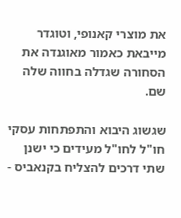את מוצרי קאנופי, וטוגדר מייבאת כאמור מאוגנדה את הסחורה שגדלה בחווה שלה שם.

שגשוג היבוא והתפתחות עסקי חו"ל לחו"ל מעידים כי ישנן שתי דרכים להצליח בקנאביס -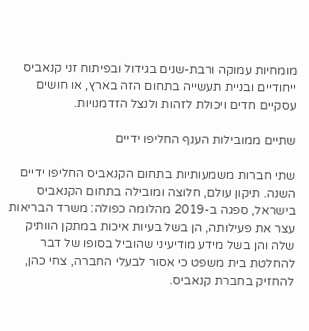מומחיות עמוקה ורבת-שנים בגידול ובפיתוח זני קנאביס ייחודיים ובניית תעשייה בתחום הזה בארץ, או חושים עסקיים חדים ויכולת לזהות ולנצל הזדמנויות.

שתיים ממובילות הענף החליפו ידיים

שתי חברות משמעותיות בתחום הקנאביס החליפו ידיים השנה. תיקון עולם, חלוצה ומובילה בתחום הקנאביס בישראל, ספגה ב-2019 מהלומה כפולה: משרד הבריאות עצר את פעילותה, הן בשל בעיות איכות במתקן הוותיק שלה והן בשל מידע מודיעיני שהוביל בסופו של דבר להחלטת בית משפט כי אסור לבעלי החברה, צחי כהן, להחזיק בחברת קנאביס.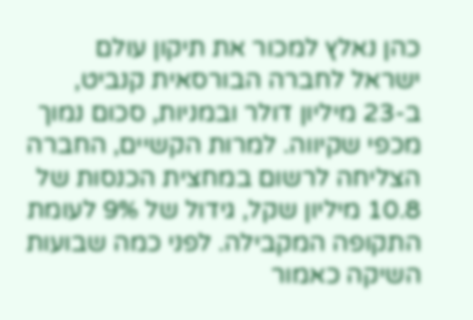כהן נאלץ למכור את תיקון עולם ישראל לחברה הבורסאית קנביט, ב-23 מיליון דולר ובמניות, סכום נמוך מכפי שקיווה. למרות הקשיים, החברה הצליחה לרשום במחצית הכנסות של 10.8 מיליון שקל, גידול של 9% לעומת התקופה המקבילה. לפני כמה שבועות השיקה כאמור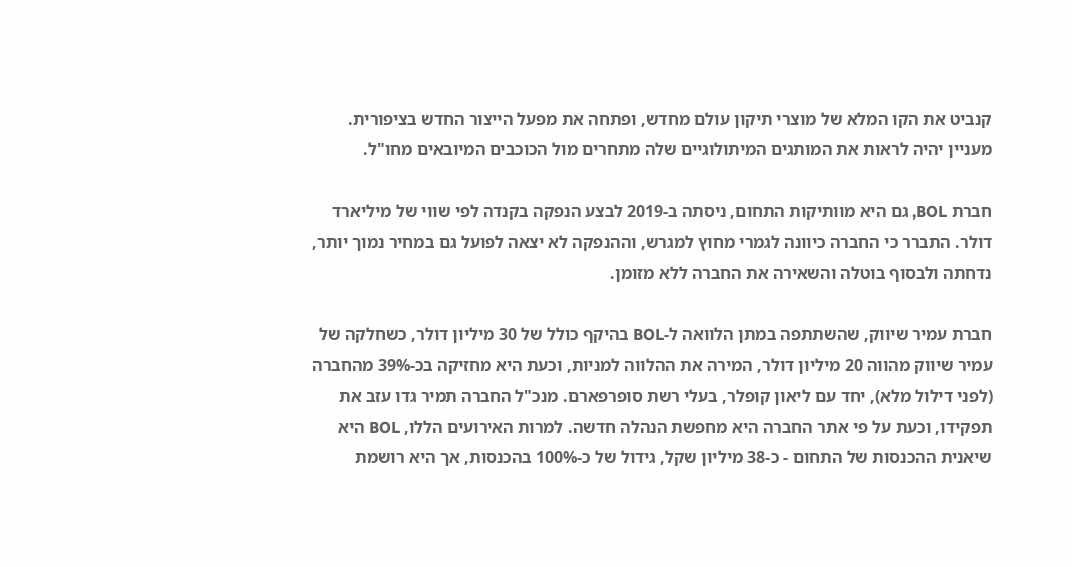קנביט את הקו המלא של מוצרי תיקון עולם מחדש, ופתחה את מפעל הייצור החדש בציפורית. מעניין יהיה לראות את המותגים המיתולוגיים שלה מתחרים מול הכוכבים המיובאים מחו"ל.

חברת BOL, גם היא מוותיקות התחום, ניסתה ב-2019 לבצע הנפקה בקנדה לפי שווי של מיליארד דולר. התברר כי החברה כיוונה לגמרי מחוץ למגרש, וההנפקה לא יצאה לפועל גם במחיר נמוך יותר, נדחתה ולבסוף בוטלה והשאירה את החברה ללא מזומן.

חברת עמיר שיווק, שהשתתפה במתן הלוואה ל-BOL בהיקף כולל של 30 מיליון דולר, כשחלקה של עמיר שיווק מהווה 20 מיליון דולר, המירה את ההלווה למניות, וכעת היא מחזיקה בכ-39% מהחברה (לפני דילול מלא), יחד עם ליאון קופלר, בעלי רשת סופרפארם. מנכ"ל החברה תמיר גדו עזב את תפקידו, וכעת על פי אתר החברה היא מחפשת הנהלה חדשה. למרות האירועים הללו, BOL היא שיאנית ההכנסות של התחום - כ-38 מיליון שקל, גידול של כ-100% בהכנסות, אך היא רושמת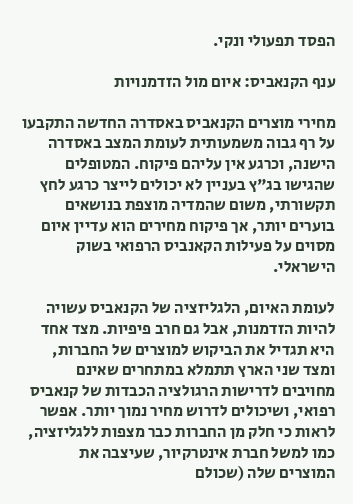הפסד תפעולי ונקי.

ענף הקנאביס: איום מול הזדמנויות

מחירי מוצרים הקנאביס באסדרה החדשה התקבעו על רף גבוה משמעותית לעומת המצב באסדרה הישנה, וכרגע אין עליהם פיקוח. המטופלים שהגישו בג"ץ בעניין לא יכולים לייצר כרגע לחץ תקשורתי, משום שהמדיה מוצפת בנושאים בוערים יותר, אך פיקוח מחירים הוא עדיין איום מסוים על פעילות הקאנביס הרפואי בשוק הישראלי.

לעומת האיום, הלגליזציה של הקנאביס עשויה להיות הזדמנות, אבל גם חרב פיפיות. מצד אחד היא תגדיל את הביקוש למוצרים של החברות, ומצד שני הארץ תתמלא במתחרים שאינם מחויבים לדרישות הרגולציה הכבדות של קנאביס רפואי, ושיכולים לדרוש מחיר נמוך יותר. אפשר לראות כי חלק מן החברות כבר מצפות ללגליזציה, כמו למשל חברת אינטרקיור, שעיצבה את המוצרים שלה (שכולם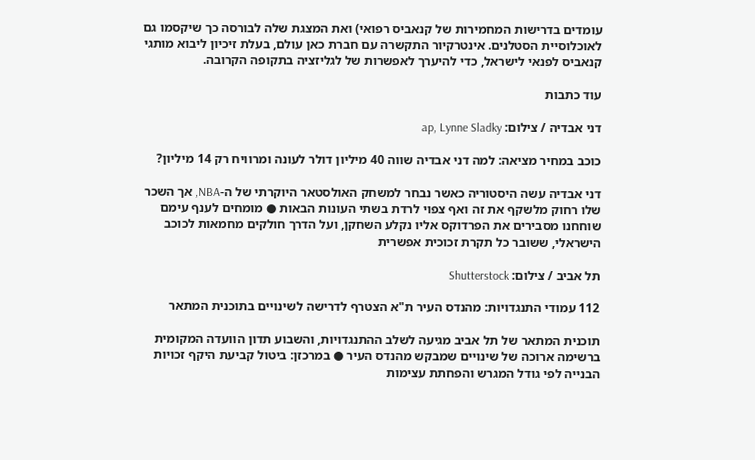עומדים בדרישות המחמירות של קנאביס רפואי) ואת המצגת שלה לבורסה כך שיקסמו גם לאוכלוסיית הסטלנים. אינטרקיור התקשרה עם חברת כאן עולם, בעלת זיכיון ליבוא מותגי קנאביס לפנאי לישראל, כדי להיערך לאפשרות של לגליזציה בתקופה הקרובה.

עוד כתבות

דני אבדיה / צילום: ap, Lynne Sladky

כוכב במחיר מציאה: למה דני אבדיה שווה 40 מיליון דולר לעונה ומרוויח רק 14 מיליון?

דני אבדיה עשה היסטוריה כאשר נבחר למשחק האולסטאר היוקרתי של ה-NBA, אך השכר שלו רחוק מלשקף את זה ואף צפוי לרדת בשתי העונות הבאות ● מומחים לענף עימם שוחחנו מסבירים את הפרדוקס אליו נקלע השחקן, ועל הדרך חולקים מחמאות לכוכב הישראלי, ששובר כל תקרת זכוכית אפשרית

תל אביב / צילום: Shutterstock

112 עמודי התנגדויות: מהנדס העיר ת"א הצטרף לדרישה לשינויים בתוכנית המתאר

תוכנית המתאר של תל אביב מגיעה לשלב ההתנגדויות, והשבוע תדון הוועדה המקומית ברשימה ארוכה של שינויים שמבקש מהנדס העיר ● במרכזן: ביטול קביעת היקף זכויות הבנייה לפי גודל המגרש והפחתת עצימות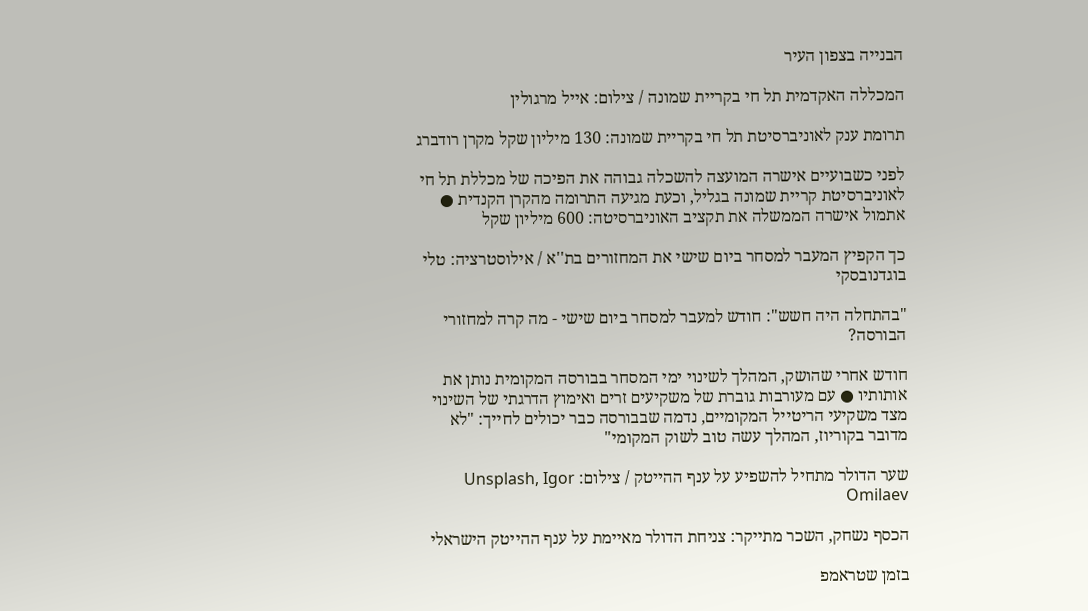הבנייה בצפון העיר

המכללה האקדמית תל חי בקריית שמונה / צילום: אייל מרגולין

תרומת ענק לאוניברסיטת תל חי בקריית שמונה: 130 מיליון שקל מקרן רודברג

לפני כשבועיים אישרה המועצה להשכלה גבוהה את הפיכה של מכללת תל חי לאוניברסיטת קריית שמונה בגליל, וכעת מגיעה התרומה מהקרן הקנדית ● אתמול אישרה הממשלה את תקציב האוניברסיטה: 600 מיליון שקל

כך הקפיץ המעבר למסחר ביום שישי את המחזורים בת''א / אילוסטרציה: טלי בוגדנובסקי

"בהתחלה היה חשש": חודש למעבר למסחר ביום שישי - מה קרה למחזורי הבורסה?

חודש אחרי שהושק, המהלך לשינוי ימי המסחר בבורסה המקומית נותן את אותותיו ● עם מעורבות גוברת של משקיעים זרים ואימוץ הדרגתי של השינוי מצד משקיעי הריטייל המקומיים, נדמה שבבורסה כבר יכולים לחייך: "לא מדובר בקוריוז, המהלך עשה טוב לשוק המקומי"

שער הדולר מתחיל להשפיע על ענף ההייטק / צילום: Unsplash, Igor Omilaev

הכסף נשחק, השכר מתייקר: צניחת הדולר מאיימת על ענף ההייטק הישראלי

בזמן שטראמפ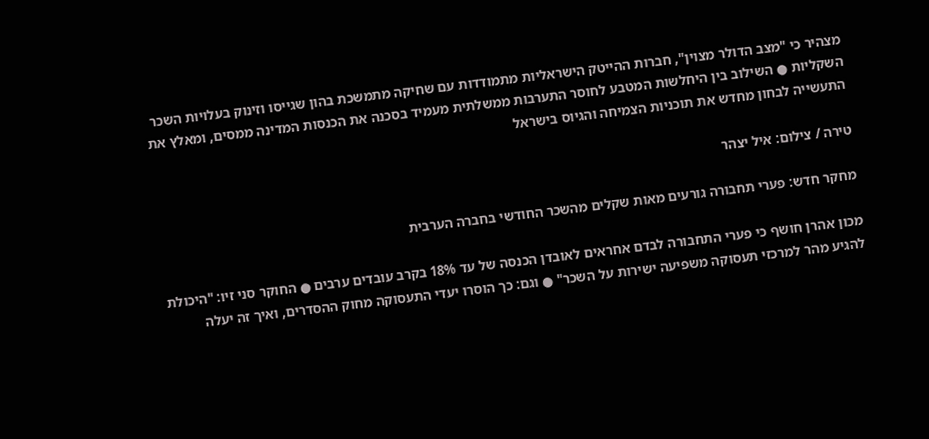מצהיר כי "מצב הדולר מצוין", חברות ההייטק הישראליות מתמודדות עם שחיקה מתמשכת בהון שגייסו וזינוק בעלויות השכר השקליות ● השילוב בין היחלשות המטבע לחוסר התערבות ממשלתית מעמיד בסכנה את הכנסות המדינה ממסים, ומאלץ את התעשייה לבחון מחדש את תוכניות הצמיחה והגיוס בישראל

טירה / צילום: איל יצהר

מחקר חדש: פערי תחבורה גורעים מאות שקלים מהשכר החודשי בחברה הערבית

מכון אהרן חושף כי פערי התחבורה לבדם אחראים לאובדן הכנסה של עד 18% בקרב עובדים ערבים ● החוקר סני זיו: "היכולת להגיע מהר למרכזי תעסוקה משפיעה ישירות על השכר" ● וגם: כך הוסרו יעדי התעסוקה מחוק ההסדרים, ואיך זה יעלה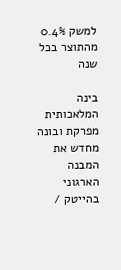למשק 0.4% מהתוצר בכל שנה

בינה המלאכותית מפרקת ובונה מחדש את המבנה הארגוני בהייטק /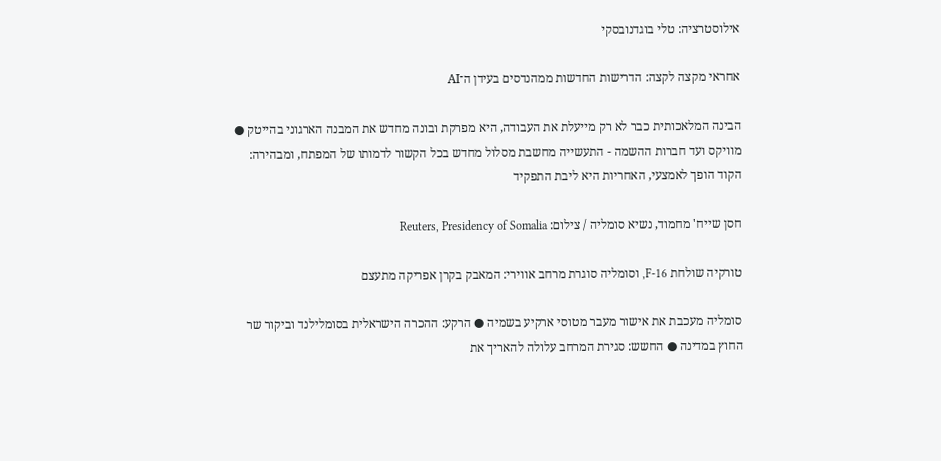אילוסטרציה: טלי בוגדנובסקי

אחראי מקצה לקצה: הדרישות החדשות ממהנדסים בעידן ה־AI

הבינה המלאכותית כבר לא רק מייעלת את העבודה, היא מפרקת ובונה מחדש את המבנה הארגוני בהייטק ● מוויקס ועד חברות ההשמה - התעשייה מחשבת מסלול מחדש בכל הקשור לדמותו של המפתח, ומבהירה: הקוד הופך לאמצעי, האחריות היא ליבת התפקיד

חסן שייח' מחמוד, נשיא סומליה / צילום: Reuters, Presidency of Somalia

טורקיה שולחת F-16, וסומליה סוגרת מרחב אווירי: המאבק בקרן אפריקה מתעצם

סומליה מעכבת את אישור מעבר מטוסי ארקיע בשמיה ● הרקע: ההכרה הישראלית בסומלילנד וביקור שר החוץ במדינה ● החשש: סגירת המרחב עלולה להאריך את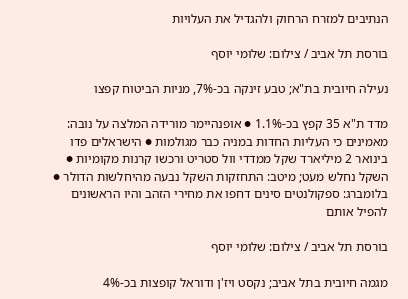הנתיבים למזרח הרחוק ולהגדיל את העלויות

בורסת תל אביב / צילום: שלומי יוסף

נעילה חיובית בת"א; טבע זינקה בכ-7%, מניות הביטוח קפצו

מדד ת"א 35 קפץ בכ-1.1% ● אופנהיימר מורידה המלצה על נובה: מאמינים כי העליות החדות במניה כבר מגולמות ● הישראלים פדו בינואר 2 מיליארד שקל ממדדי וול סטריט ורכשו קרנות מקומיות ● השקל נחלש מעט; מיטב: התחזקות השקל נבעה מהיחלשות הדולר ● בלומברג: ספקולנטים סינים דחפו את מחירי הזהב והיו הראשונים להפיל אותם

בורסת תל אביב / צילום: שלומי יוסף

מגמה חיובית בתל אביב; נקסט ויז'ן ודוראל קופצות בכ-4%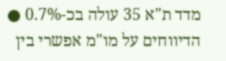מדד ת"א 35 עולה בכ-0.7% ● הדיווחים על מו"מ אפשרי בין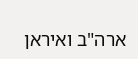ארה"ב ואיראן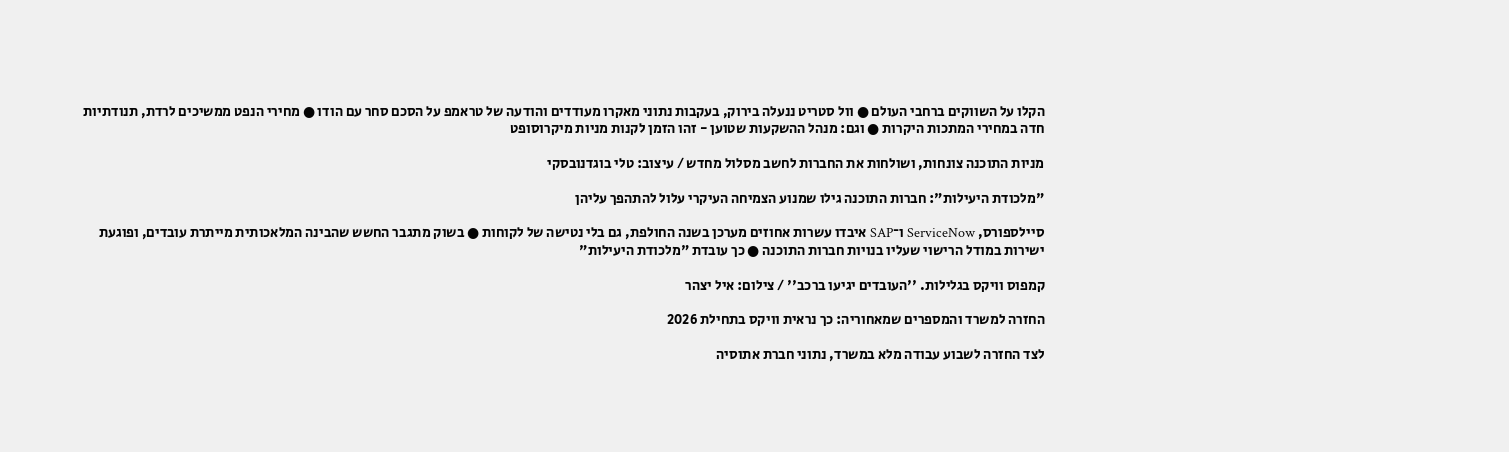הקלו על השווקים ברחבי העולם ● וול סטריט ננעלה בירוק, בעקבות נתוני מאקרו מעודדים והודעה של טראמפ על הסכם סחר עם הודו ● מחירי הנפט ממשיכים לרדת, תנודתיות חדה במחירי המתכות היקרות ● וגם: מנהל ההשקעות שטוען - זהו הזמן לקנות מניות מיקרוסופט

מניות התוכנה צונחות, ושולחות את החברות לחשב מסלול מחדש / עיצוב: טלי בוגדנובסקי

"מלכודת היעילות": חברות התוכנה גילו שמנוע הצמיחה העיקרי עלול להתהפך עליהן

סיילספורס, ServiceNow ו־SAP איבדו עשרות אחוזים מערכן בשנה החולפת, גם בלי נטישה של לקוחות ● בשוק מתגבר החשש שהבינה המלאכותית מייתרת עובדים, ופוגעת ישירות במודל הרישוי שעליו בנויות חברות התוכנה ● כך עובדת "מלכודת היעילות"

קמפוס וויקס בגלילות. ''העובדים יגיעו ברכב'' / צילום: איל יצהר

החזרה למשרד והמספרים שמאחוריה: כך נראית וויקס בתחילת 2026

לצד החזרה לשבוע עבודה מלא במשרד, נתוני חברת אתוסיה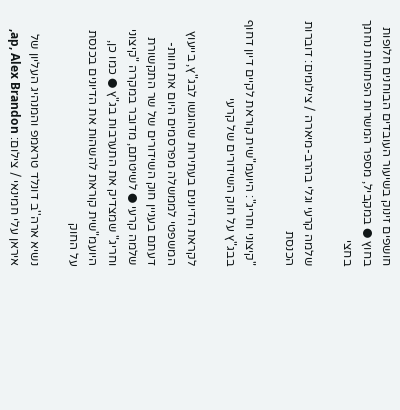חושפים זינוק בשיעור העובדים הבוחנים חלופות בחוץ ● במקביל, מספר המשרות הפתוחות נחתך בחצי

שלמה קרעי וגלי בהרב-מיארה / צילומים: דוברות הכנסת

"קיצוני וחריג": היועמ"שית קוראת לקיים דיון דחוף בבג"ץ על חוק השידורים של קרעי

לקראת הדיונים בעתירות שהוגשו לבג"ץ, בייעוץ המשפטי לממשלה מפרסמים היום את חוות-דעתם בעניין חוק השידורים של שר התקשורת שלמה קרעי ● לשיטתם, מדובר במקרה "קיצוני וחריג" שמצדיק את התערבות בג"ץ ● כמו כן, היועמ"שית קוראת להשהות את הדיונים בכנסת על החוק

נשיא ארה''ב דונלד טראמפ והמנהיג העליון של איראן עלי חמינאי / צילום: ap, Alex Brandon,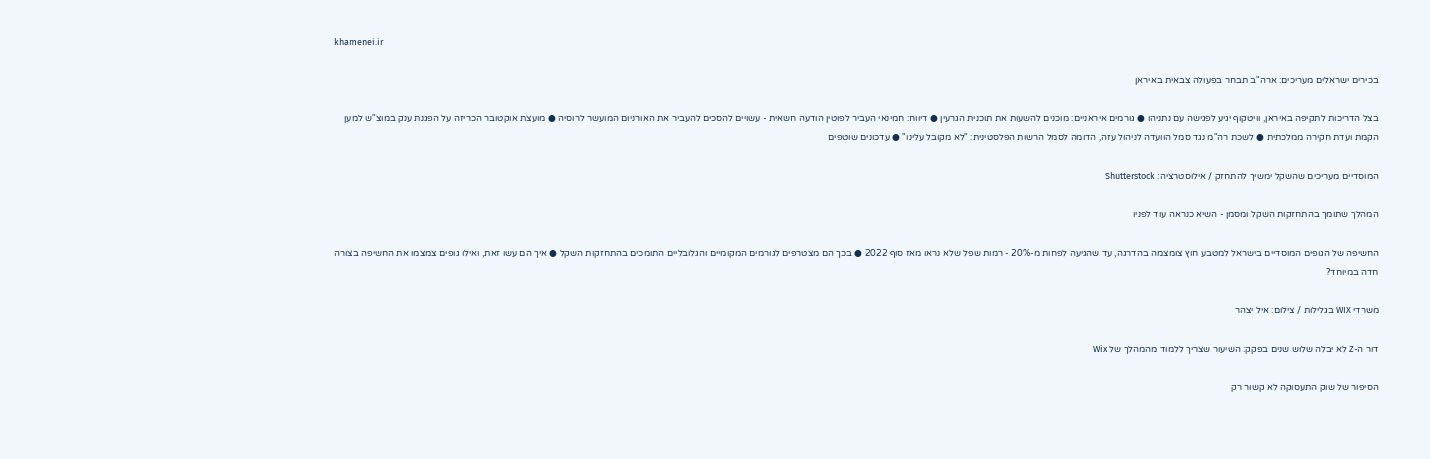khamenei.ir

בכירים ישראלים מעריכים: ארה"ב תבחר בפעולה צבאית באיראן

בצל הדריכות לתקיפה באיראן, וויטקוף יגיע לפגישה עם נתניהו ● גורמים איראניים: מוכנים להשעות את תוכנית הגרעין ● דיווח: חמינאי העביר לפוטין הודעה חשאית - עשויים להסכים להעביר את האורניום המועשר לרוסיה ● מועצת אוקטובר הכריזה על הפגנת ענק במוצ"ש למען הקמת ועדת חקירה ממלכתית ● לשכת רה"מ נגד סמל הוועדה לניהול עזה, הדומה לסמל הרשות הפלסטינית: "לא מקובל עלינו" ● עדכונים שוטפים

המוסדיים מעריכים שהשקל ימשיך להתחזק / אילוסטרציה: Shutterstock

המהלך שתומך בהתחזקות השקל ומסמן - השיא כנראה עוד לפניו

החשיפה של הגופים המוסדיים בישראל למטבע חוץ צומצמה בהדרגה, עד שהגיעה לפחות מ-20% - רמות שפל שלא נראו מאז סוף 2022 ● בכך הם מצטרפים לגורמים המקומיים והגלובליים התומכים בהתחזקות השקל ● איך הם עשו זאת, ואילו גופים צמצמו את החשיפה בצורה חדה במיוחד?

משרדי WIX בגלילות / צילום: איל יצהר

דור ה-Z לא יבלה שלוש שנים בפקק: השיעור שצריך ללמוד מהמהלך של Wix

הסיפור של שוק התעסוקה לא קשור רק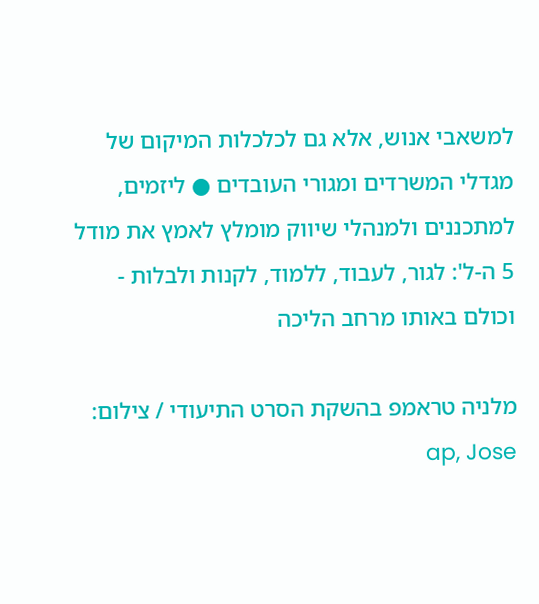למשאבי אנוש, אלא גם לכלכלות המיקום של מגדלי המשרדים ומגורי העובדים ● ליזמים, למתכננים ולמנהלי שיווק מומלץ לאמץ את מודל 5 ה-ל': לגור, לעבוד, ללמוד, לקנות ולבלות - וכולם באותו מרחב הליכה

מלניה טראמפ בהשקת הסרט התיעודי / צילום: ap, Jose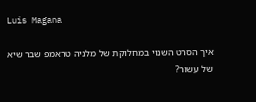Luis Magana

איך הסרט השנוי במחלוקת של מלניה טראמפ שבר שיא של עשור?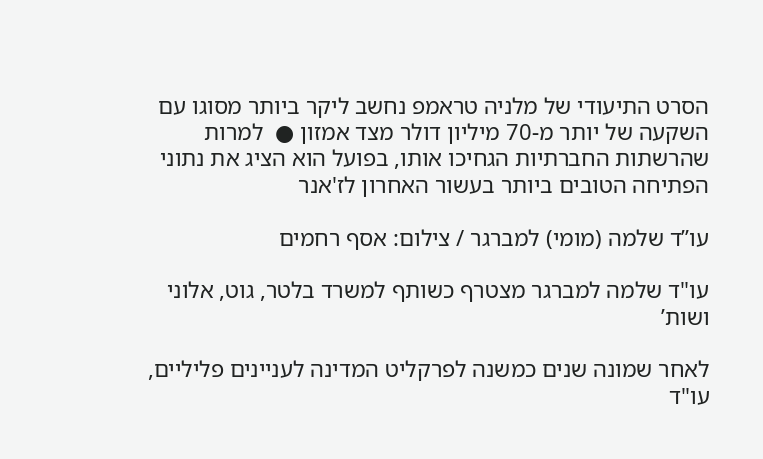הסרט התיעודי של מלניה טראמפ נחשב ליקר ביותר מסוגו עם השקעה של יותר מ-70 מיליון דולר מצד אמזון ●  למרות שהרשתות החברתיות הגחיכו אותו, בפועל הוא הציג את נתוני הפתיחה הטובים ביותר בעשור האחרון לז'אנר

עו”ד שלמה (מומי) למברגר / צילום: אסף רחמים

עו"ד שלמה למברגר מצטרף כשותף למשרד בלטר, גוט, אלוני ושות’

לאחר שמונה שנים כמשנה לפרקליט המדינה לעניינים פליליים, עו"ד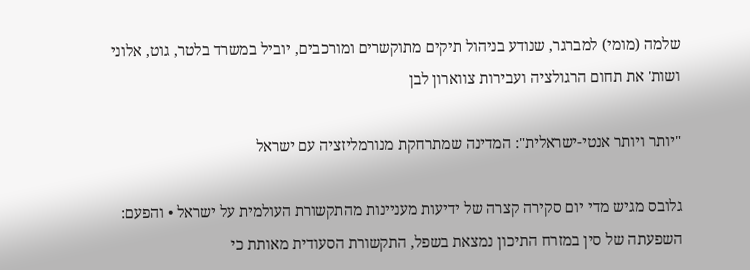שלמה (מומי) למברגר, שנודע בניהול תיקים מתוקשרים ומורכבים, יוביל במשרד בלטר, גוט, אלוני ושות' את תחום הרגולציה ועבירות צווארון לבן

"יותר ויותר אנטי-ישראלית": המדינה שמתרחקת מנורמליזציה עם ישראל

גלובס מגיש מדי יום סקירה קצרה של ידיעות מעניינות מהתקשורת העולמית על ישראל • והפעם: השפעתה של סין במזרח התיכון נמצאת בשפל, התקשורת הסעודית מאותת כי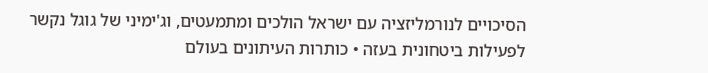הסיכויים לנורמליזציה עם ישראל הולכים ומתמעטים, וג'ימיני של גוגל נקשר לפעילות ביטחונית בעזה • כותרות העיתונים בעולם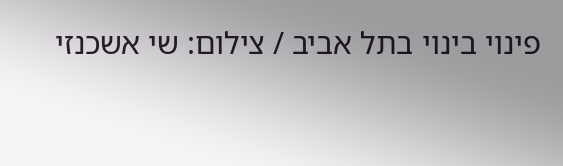פינוי בינוי בתל אביב / צילום: שי אשכנזי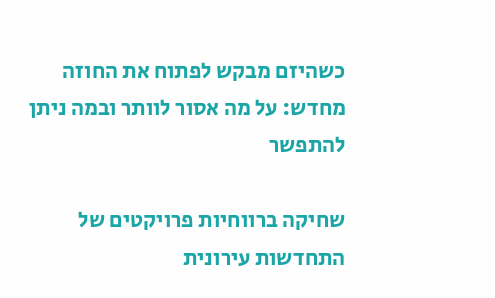כשהיזם מבקש לפתוח את החוזה מחדש: על מה אסור לוותר ובמה ניתן להתפשר

שחיקה ברווחיות פרויקטים של התחדשות עירונית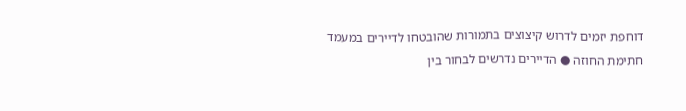דוחפת יזמים לדרוש קיצוצים בתמורות שהובטחו לדיירים במעמד חתימת החוזה ● הדיירים נדרשים לבחור בין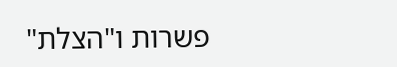פשרות ו"הצלת"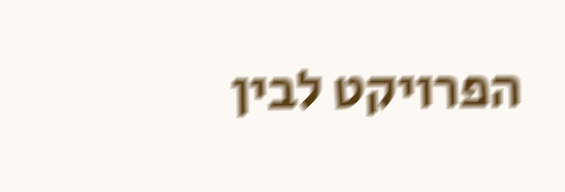הפרויקט לבין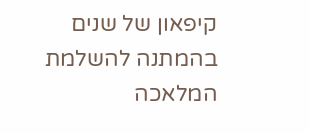קיפאון של שנים בהמתנה להשלמת המלאכה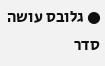● גלובס עושה סדר